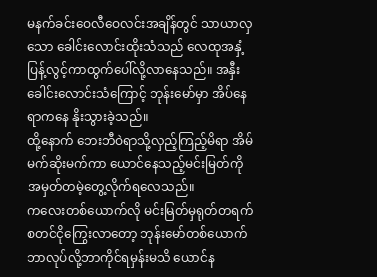မနက်ခင်းဝေလီဝေလင်းအချိန်တွင် သာယာလှသော ခေါင်းလောင်းထိုးသံသည် လေထုအနှံ့ပြန့်လွင့်ကာထွက်ပေါ်လို့လာနေသည်။ အနှီးခေါင်းလောင်းသံကြောင့် ဘုန်းမော်မှာ အိပ်နေရာကနေ နိုးသွားခဲ့သည်။
ထို့နောက် ဘေးဘီဝဲရာသို့လှည့်ကြည့်မိရာ အိမ်မက်ဆိုးမက်ကာ ယောင်နေသည့်မင်းမြတ်ကို အမှတ်တမဲ့တွေ့လိုက်ရလေသည်။
ကလေးတစ်ယောက်လို မင်းမြတ်မှရုတ်တရက်စတင်ငိုကြွေးလာတော့ ဘုန်းမော်တစ်ယောက် ဘာလုပ်လို့ဘာကိုင်ရမှန်းမသိ ယောင်န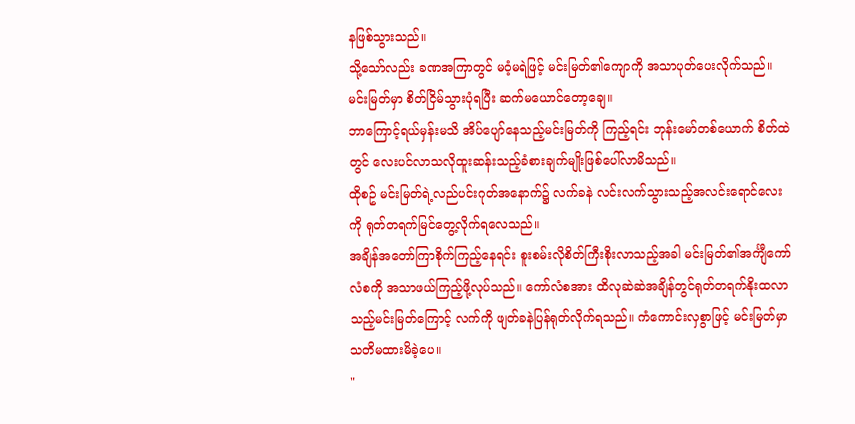နဖြစ်သွားသည်။
သို့သော်လည်း ခဏအကြာတွင် မဝံ့မရဲဖြင့် မင်းမြတ်၏ကျောကို အသာပုတ်ပေးလိုက်သည်။ မင်းမြတ်မှာ စိတ်ငြိမ်သွားပုံရပြီး ဆက်မယောင်တော့ချေ။
ဘာကြောင့်ရယ်မှန်းမသိ အိပ်ပျော်နေသည့်မင်းမြတ်ကို ကြည့်ရင်း ဘုန်းမော်တစ်ယောက် စိတ်ထဲတွင် လေးပင်လာသလိုထူးဆန်းသည့်ခံစားချက်မျိုးဖြစ်ပေါ်လာမိသည်။
ထိုစဥ် မင်းမြတ်ရဲ့လည်ပင်းဂုတ်အနောက်၌ လက်ခနဲ လင်းလက်သွားသည့်အလင်းရောင်လေးကို ရုတ်တရက်မြင်တွေ့လိုက်ရလေသည်။
အချိန်အတော်ကြာစိုက်ကြည့်နေရင်း စူးစမ်းလိုစိတ်ကြီးစိုးလာသည့်အခါ မင်းမြတ်၏အင်္ကျီကော်လံစကို အသာဖယ်ကြည့်ဖို့လုပ်သည်။ ကော်လံစအား ထိလုဆဲဆဲအချိန်တွင်ရုတ်တရက်နိုးထလာသည့်မင်းမြတ်ကြောင့် လက်ကို ဖျတ်ခနဲပြန်ရုတ်လိုက်ရသည်။ ကံကောင်းလှစွာဖြင့် မင်းမြတ်မှာ သတိမထားမိခဲ့ပေ။
"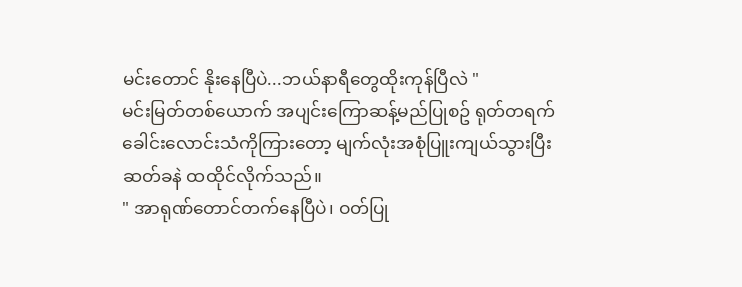မင်းတောင် နိုးနေပြီပဲ...ဘယ်နာရီတွေထိုးကုန်ပြီလဲ "
မင်းမြတ်တစ်ယောက် အပျင်းကြောဆန့်မည်ပြုစဥ် ရုတ်တရက်ခေါင်းလောင်းသံကိုကြားတော့ မျက်လုံးအစုံပြူးကျယ်သွားပြီး ဆတ်ခနဲ ထထိုင်လိုက်သည်။
" အာရုဏ်တောင်တက်နေပြီပဲ၊ ဝတ်ပြု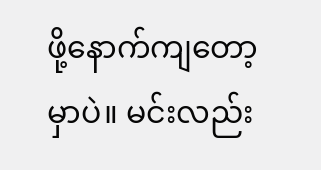ဖို့နောက်ကျတော့မှာပဲ။ မင်းလည်း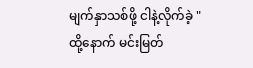မျက်နှာသစ်ဖို့ ငါနဲ့လိုက်ခဲ့ "
ထို့နောက် မင်းမြတ်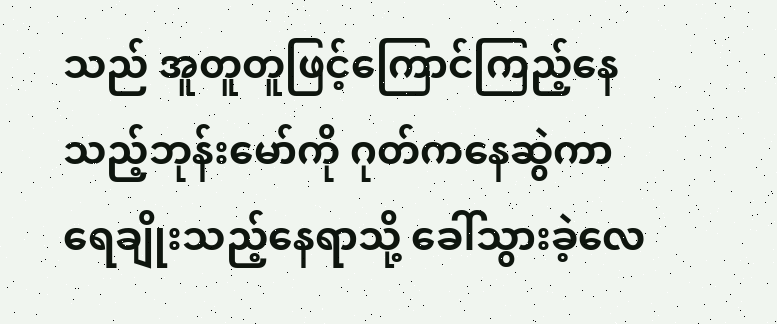သည် အူတူတူဖြင့်ကြောင်ကြည့်နေသည့်ဘုန်းမော်ကို ဂုတ်ကနေဆွဲကာ ရေချိုးသည့်နေရာသို့ ခေါ်သွားခဲ့လေ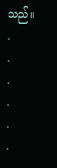သည်။
.
.
.
.
.
.